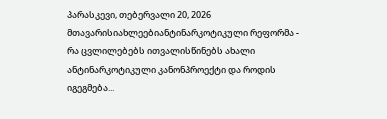პარასკევი, თებერვალი 20, 2026
მთავარისიახლეებიანტინარკოტიკული რეფორმა - რა ცვლილებებს ითვალისწინებს ახალი ანტინარკოტიკული კანონპროექტი და როდის იგეგმება...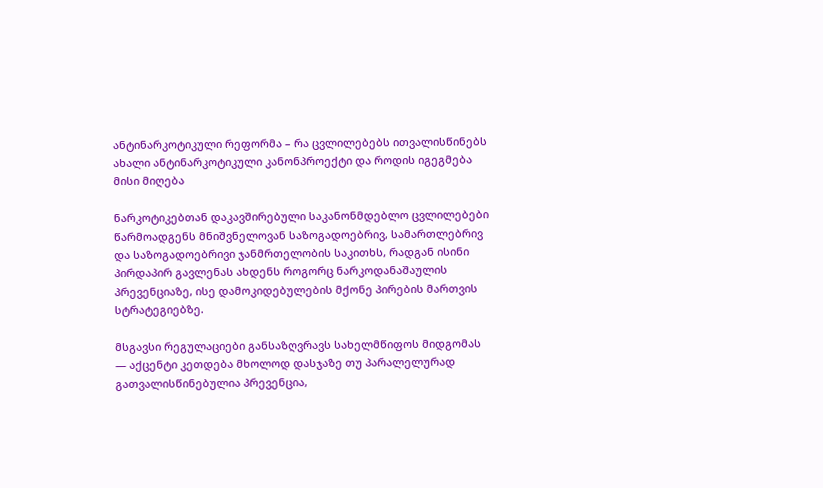ანტინარკოტიკული რეფორმა – რა ცვლილებებს ითვალისწინებს ახალი ანტინარკოტიკული კანონპროექტი და როდის იგეგმება მისი მიღება

ნარკოტიკებთან დაკავშირებული საკანონმდებლო ცვლილებები წარმოადგენს მნიშვნელოვან საზოგადოებრივ, სამართლებრივ და საზოგადოებრივი ჯანმრთელობის საკითხს, რადგან ისინი პირდაპირ გავლენას ახდენს როგორც ნარკოდანაშაულის პრევენციაზე, ისე დამოკიდებულების მქონე პირების მართვის სტრატეგიებზე.

მსგავსი რეგულაციები განსაზღვრავს სახელმწიფოს მიდგომას — აქცენტი კეთდება მხოლოდ დასჯაზე თუ პარალელურად გათვალისწინებულია პრევენცია,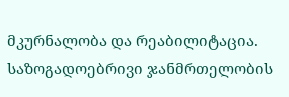მკურნალობა და რეაბილიტაცია. საზოგადოებრივი ჯანმრთელობის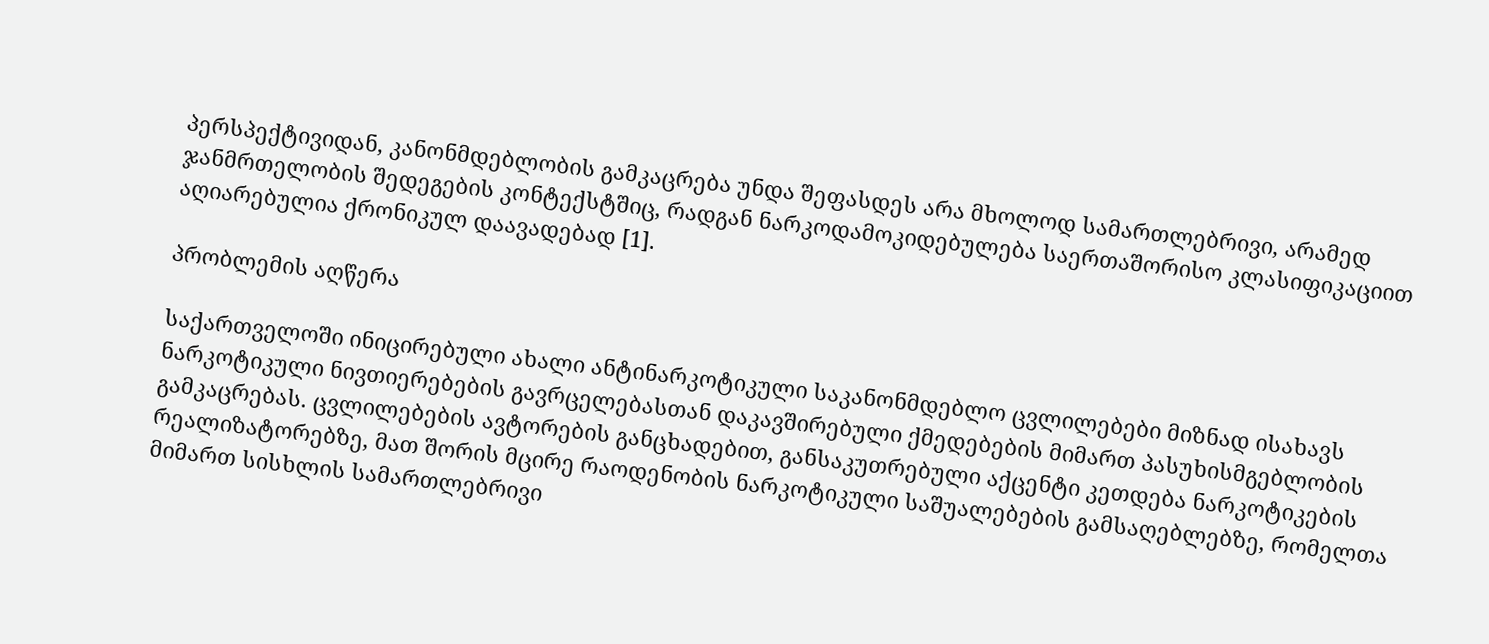პერსპექტივიდან, კანონმდებლობის გამკაცრება უნდა შეფასდეს არა მხოლოდ სამართლებრივი, არამედ ჯანმრთელობის შედეგების კონტექსტშიც, რადგან ნარკოდამოკიდებულება საერთაშორისო კლასიფიკაციით აღიარებულია ქრონიკულ დაავადებად [1].

პრობლემის აღწერა

საქართველოში ინიცირებული ახალი ანტინარკოტიკული საკანონმდებლო ცვლილებები მიზნად ისახავს ნარკოტიკული ნივთიერებების გავრცელებასთან დაკავშირებული ქმედებების მიმართ პასუხისმგებლობის გამკაცრებას. ცვლილებების ავტორების განცხადებით, განსაკუთრებული აქცენტი კეთდება ნარკოტიკების რეალიზატორებზე, მათ შორის მცირე რაოდენობის ნარკოტიკული საშუალებების გამსაღებლებზე, რომელთა მიმართ სისხლის სამართლებრივი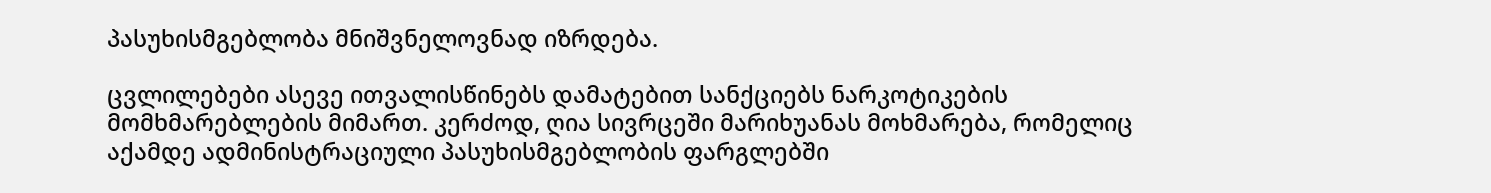პასუხისმგებლობა მნიშვნელოვნად იზრდება.

ცვლილებები ასევე ითვალისწინებს დამატებით სანქციებს ნარკოტიკების მომხმარებლების მიმართ. კერძოდ, ღია სივრცეში მარიხუანას მოხმარება, რომელიც აქამდე ადმინისტრაციული პასუხისმგებლობის ფარგლებში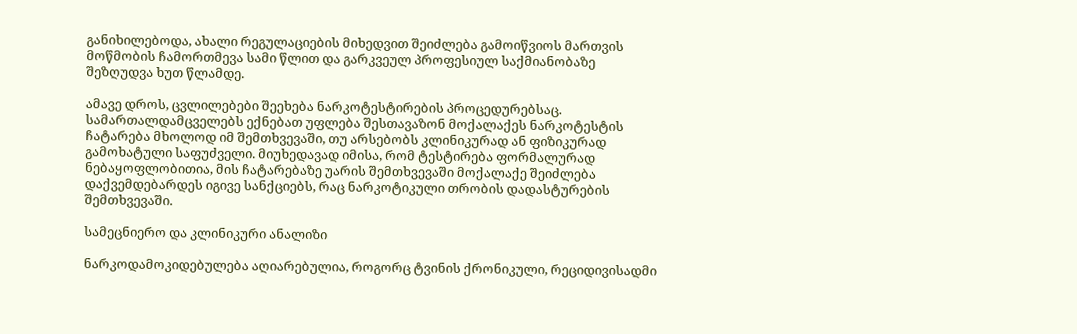განიხილებოდა, ახალი რეგულაციების მიხედვით შეიძლება გამოიწვიოს მართვის მოწმობის ჩამორთმევა სამი წლით და გარკვეულ პროფესიულ საქმიანობაზე შეზღუდვა ხუთ წლამდე.

ამავე დროს, ცვლილებები შეეხება ნარკოტესტირების პროცედურებსაც. სამართალდამცველებს ექნებათ უფლება შესთავაზონ მოქალაქეს ნარკოტესტის ჩატარება მხოლოდ იმ შემთხვევაში, თუ არსებობს კლინიკურად ან ფიზიკურად გამოხატული საფუძველი. მიუხედავად იმისა, რომ ტესტირება ფორმალურად ნებაყოფლობითია, მის ჩატარებაზე უარის შემთხვევაში მოქალაქე შეიძლება დაქვემდებარდეს იგივე სანქციებს, რაც ნარკოტიკული თრობის დადასტურების შემთხვევაში.

სამეცნიერო და კლინიკური ანალიზი

ნარკოდამოკიდებულება აღიარებულია, როგორც ტვინის ქრონიკული, რეციდივისადმი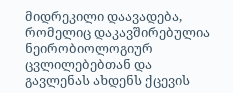მიდრეკილი დაავადება, რომელიც დაკავშირებულია ნეირობიოლოგიურ ცვლილებებთან და გავლენას ახდენს ქცევის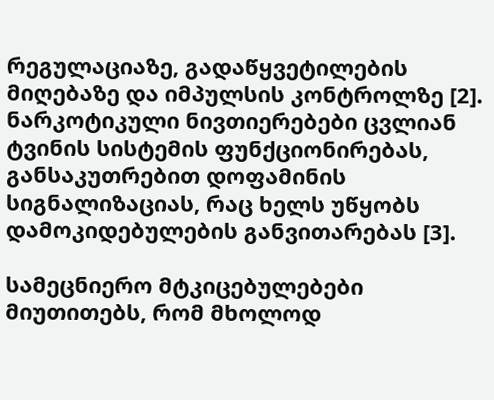რეგულაციაზე, გადაწყვეტილების მიღებაზე და იმპულსის კონტროლზე [2]. ნარკოტიკული ნივთიერებები ცვლიან ტვინის სისტემის ფუნქციონირებას, განსაკუთრებით დოფამინის სიგნალიზაციას, რაც ხელს უწყობს დამოკიდებულების განვითარებას [3].

სამეცნიერო მტკიცებულებები მიუთითებს, რომ მხოლოდ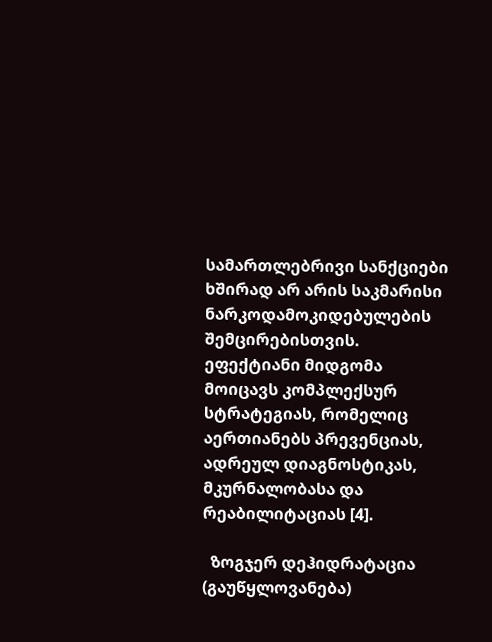სამართლებრივი სანქციები ხშირად არ არის საკმარისი ნარკოდამოკიდებულების შემცირებისთვის. ეფექტიანი მიდგომა მოიცავს კომპლექსურ სტრატეგიას, რომელიც აერთიანებს პრევენციას, ადრეულ დიაგნოსტიკას, მკურნალობასა და რეაბილიტაციას [4].

  ზოგჯერ დეჰიდრატაცია (გაუწყლოვანება)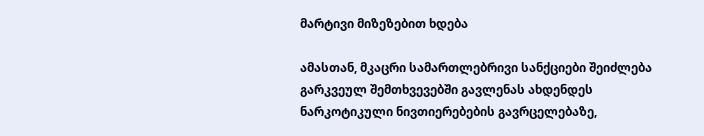მარტივი მიზეზებით ხდება

ამასთან, მკაცრი სამართლებრივი სანქციები შეიძლება გარკვეულ შემთხვევებში გავლენას ახდენდეს ნარკოტიკული ნივთიერებების გავრცელებაზე,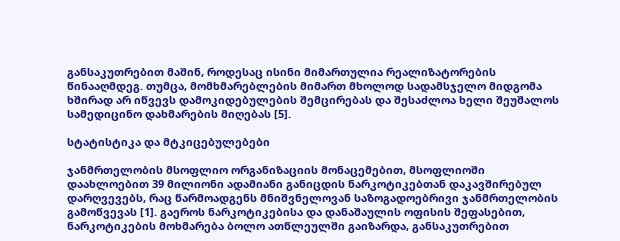განსაკუთრებით მაშინ, როდესაც ისინი მიმართულია რეალიზატორების წინააღმდეგ. თუმცა, მომხმარებლების მიმართ მხოლოდ სადამსჯელო მიდგომა ხშირად არ იწვევს დამოკიდებულების შემცირებას და შესაძლოა ხელი შეუშალოს სამედიცინო დახმარების მიღებას [5].

სტატისტიკა და მტკიცებულებები

ჯანმრთელობის მსოფლიო ორგანიზაციის მონაცემებით, მსოფლიოში დაახლოებით 39 მილიონი ადამიანი განიცდის ნარკოტიკებთან დაკავშირებულ დარღვევებს, რაც წარმოადგენს მნიშვნელოვან საზოგადოებრივი ჯანმრთელობის გამოწვევას [1]. გაეროს ნარკოტიკებისა და დანაშაულის ოფისის შეფასებით, ნარკოტიკების მოხმარება ბოლო ათწლეულში გაიზარდა, განსაკუთრებით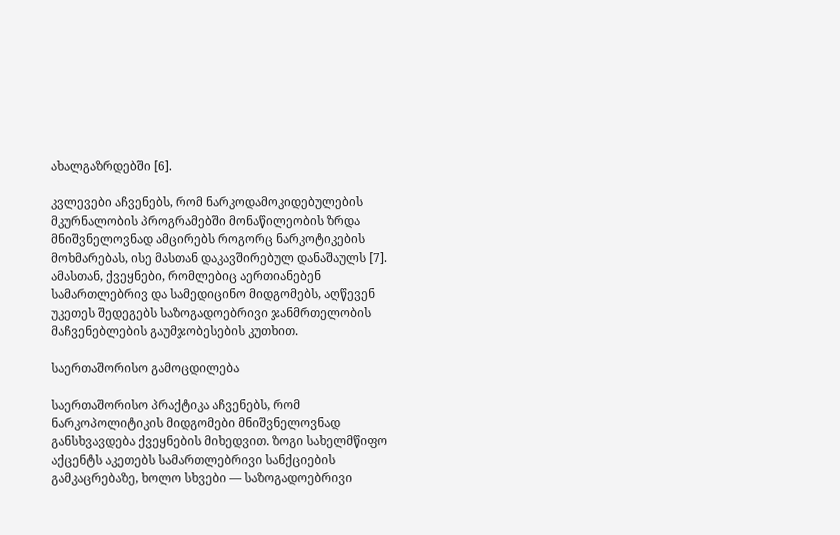ახალგაზრდებში [6].

კვლევები აჩვენებს, რომ ნარკოდამოკიდებულების მკურნალობის პროგრამებში მონაწილეობის ზრდა მნიშვნელოვნად ამცირებს როგორც ნარკოტიკების მოხმარებას, ისე მასთან დაკავშირებულ დანაშაულს [7]. ამასთან, ქვეყნები, რომლებიც აერთიანებენ სამართლებრივ და სამედიცინო მიდგომებს, აღწევენ უკეთეს შედეგებს საზოგადოებრივი ჯანმრთელობის მაჩვენებლების გაუმჯობესების კუთხით.

საერთაშორისო გამოცდილება

საერთაშორისო პრაქტიკა აჩვენებს, რომ ნარკოპოლიტიკის მიდგომები მნიშვნელოვნად განსხვავდება ქვეყნების მიხედვით. ზოგი სახელმწიფო აქცენტს აკეთებს სამართლებრივი სანქციების გამკაცრებაზე, ხოლო სხვები — საზოგადოებრივი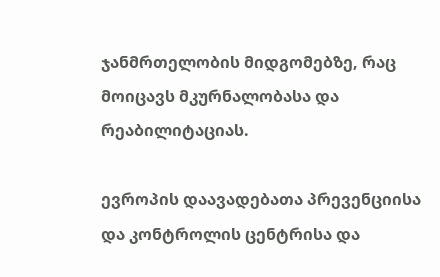ჯანმრთელობის მიდგომებზე, რაც მოიცავს მკურნალობასა და რეაბილიტაციას.

ევროპის დაავადებათა პრევენციისა და კონტროლის ცენტრისა და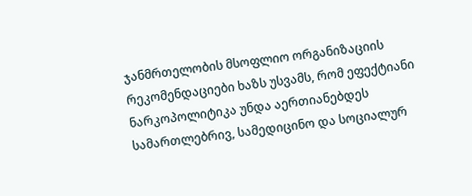ჯანმრთელობის მსოფლიო ორგანიზაციის რეკომენდაციები ხაზს უსვამს, რომ ეფექტიანი ნარკოპოლიტიკა უნდა აერთიანებდეს სამართლებრივ, სამედიცინო და სოციალურ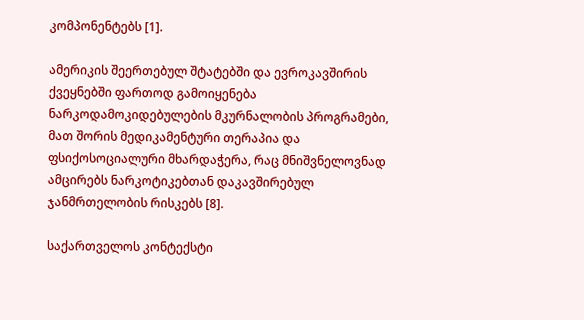კომპონენტებს [1].

ამერიკის შეერთებულ შტატებში და ევროკავშირის ქვეყნებში ფართოდ გამოიყენება ნარკოდამოკიდებულების მკურნალობის პროგრამები, მათ შორის მედიკამენტური თერაპია და ფსიქოსოციალური მხარდაჭერა, რაც მნიშვნელოვნად ამცირებს ნარკოტიკებთან დაკავშირებულ ჯანმრთელობის რისკებს [8].

საქართველოს კონტექსტი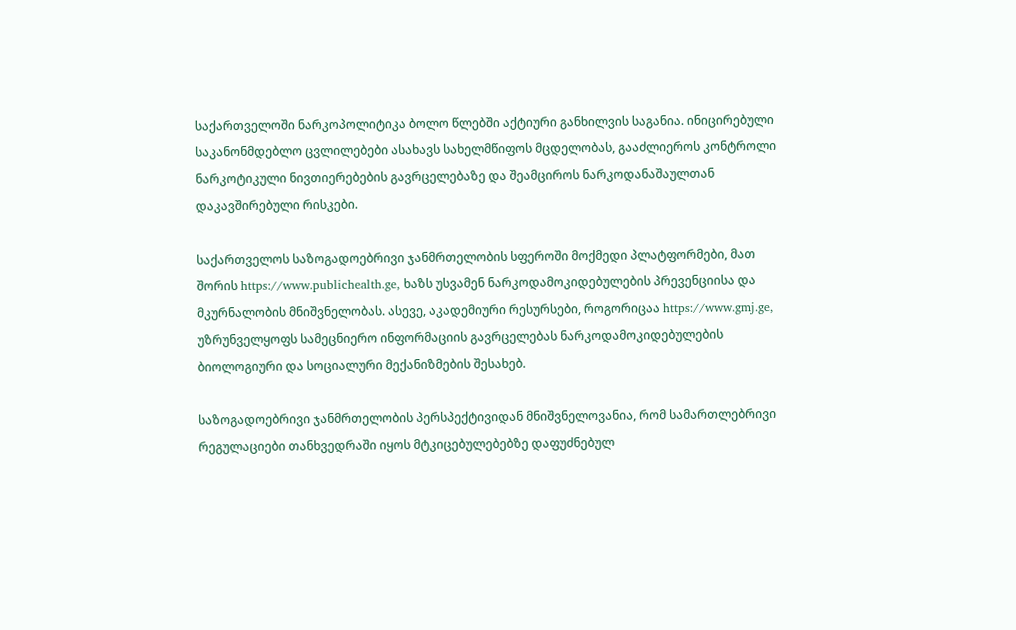საქართველოში ნარკოპოლიტიკა ბოლო წლებში აქტიური განხილვის საგანია. ინიცირებული საკანონმდებლო ცვლილებები ასახავს სახელმწიფოს მცდელობას, გააძლიეროს კონტროლი ნარკოტიკული ნივთიერებების გავრცელებაზე და შეამციროს ნარკოდანაშაულთან დაკავშირებული რისკები.

საქართველოს საზოგადოებრივი ჯანმრთელობის სფეროში მოქმედი პლატფორმები, მათ შორის https://www.publichealth.ge, ხაზს უსვამენ ნარკოდამოკიდებულების პრევენციისა და მკურნალობის მნიშვნელობას. ასევე, აკადემიური რესურსები, როგორიცაა https://www.gmj.ge, უზრუნველყოფს სამეცნიერო ინფორმაციის გავრცელებას ნარკოდამოკიდებულების ბიოლოგიური და სოციალური მექანიზმების შესახებ.

საზოგადოებრივი ჯანმრთელობის პერსპექტივიდან მნიშვნელოვანია, რომ სამართლებრივი რეგულაციები თანხვედრაში იყოს მტკიცებულებებზე დაფუძნებულ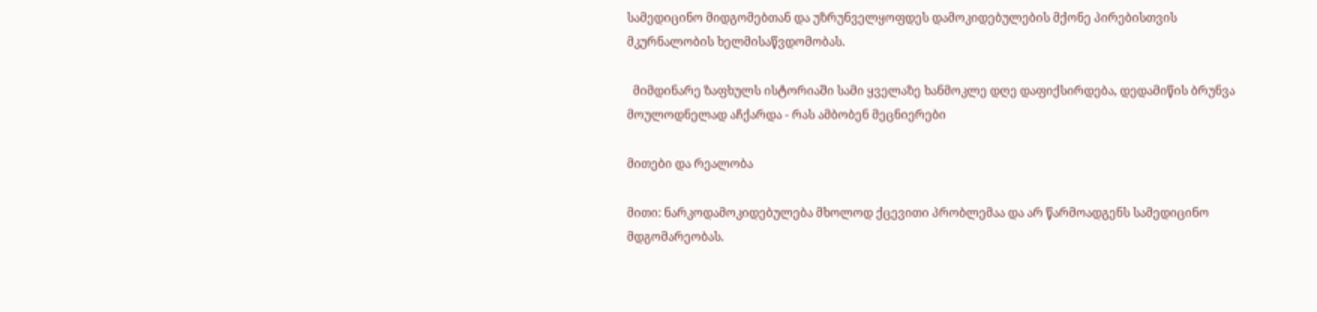სამედიცინო მიდგომებთან და უზრუნველყოფდეს დამოკიდებულების მქონე პირებისთვის მკურნალობის ხელმისაწვდომობას.

  მიმდინარე ზაფხულს ისტორიაში სამი ყველაზე ხანმოკლე დღე დაფიქსირდება, დედამიწის ბრუნვა მოულოდნელად აჩქარდა - რას ამბობენ მეცნიერები

მითები და რეალობა

მითი: ნარკოდამოკიდებულება მხოლოდ ქცევითი პრობლემაა და არ წარმოადგენს სამედიცინო მდგომარეობას.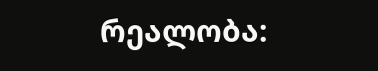რეალობა: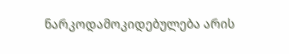ნარკოდამოკიდებულება არის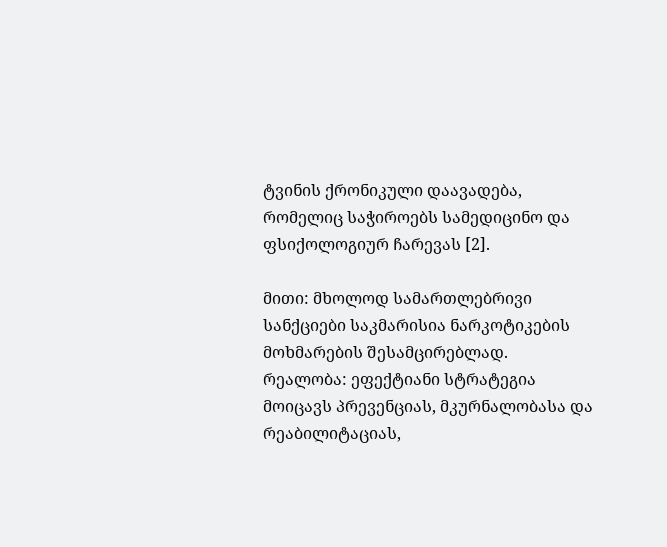ტვინის ქრონიკული დაავადება, რომელიც საჭიროებს სამედიცინო და ფსიქოლოგიურ ჩარევას [2].

მითი: მხოლოდ სამართლებრივი სანქციები საკმარისია ნარკოტიკების მოხმარების შესამცირებლად.
რეალობა: ეფექტიანი სტრატეგია მოიცავს პრევენციას, მკურნალობასა და რეაბილიტაციას,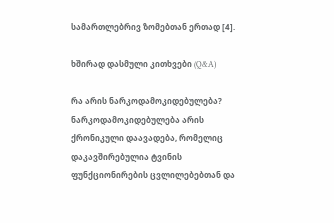სამართლებრივ ზომებთან ერთად [4].

ხშირად დასმული კითხვები (Q&A)

რა არის ნარკოდამოკიდებულება?
ნარკოდამოკიდებულება არის ქრონიკული დაავადება, რომელიც დაკავშირებულია ტვინის ფუნქციონირების ცვლილებებთან და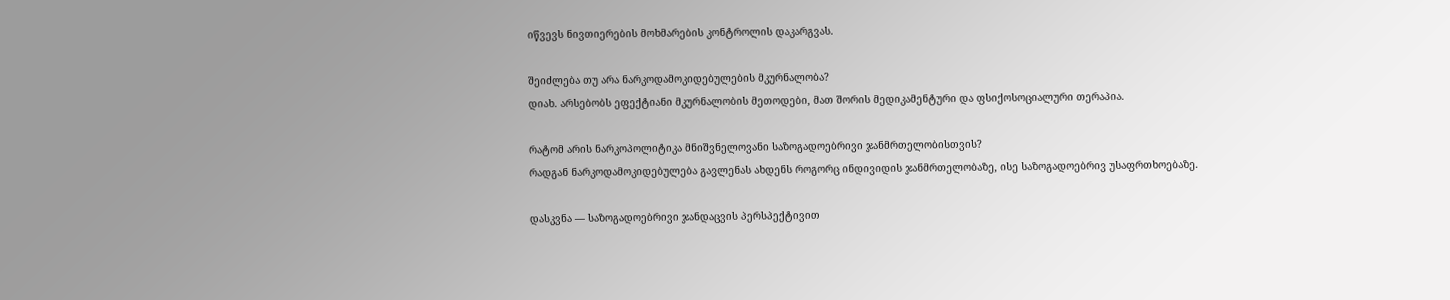იწვევს ნივთიერების მოხმარების კონტროლის დაკარგვას.

შეიძლება თუ არა ნარკოდამოკიდებულების მკურნალობა?
დიახ. არსებობს ეფექტიანი მკურნალობის მეთოდები, მათ შორის მედიკამენტური და ფსიქოსოციალური თერაპია.

რატომ არის ნარკოპოლიტიკა მნიშვნელოვანი საზოგადოებრივი ჯანმრთელობისთვის?
რადგან ნარკოდამოკიდებულება გავლენას ახდენს როგორც ინდივიდის ჯანმრთელობაზე, ისე საზოგადოებრივ უსაფრთხოებაზე.

დასკვნა — საზოგადოებრივი ჯანდაცვის პერსპექტივით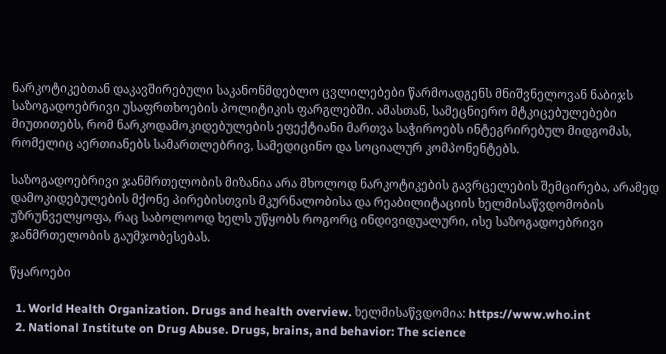ნარკოტიკებთან დაკავშირებული საკანონმდებლო ცვლილებები წარმოადგენს მნიშვნელოვან ნაბიჯს საზოგადოებრივი უსაფრთხოების პოლიტიკის ფარგლებში. ამასთან, სამეცნიერო მტკიცებულებები მიუთითებს, რომ ნარკოდამოკიდებულების ეფექტიანი მართვა საჭიროებს ინტეგრირებულ მიდგომას, რომელიც აერთიანებს სამართლებრივ, სამედიცინო და სოციალურ კომპონენტებს.

საზოგადოებრივი ჯანმრთელობის მიზანია არა მხოლოდ ნარკოტიკების გავრცელების შემცირება, არამედ დამოკიდებულების მქონე პირებისთვის მკურნალობისა და რეაბილიტაციის ხელმისაწვდომობის უზრუნველყოფა, რაც საბოლოოდ ხელს უწყობს როგორც ინდივიდუალური, ისე საზოგადოებრივი ჯანმრთელობის გაუმჯობესებას.

წყაროები

  1. World Health Organization. Drugs and health overview. ხელმისაწვდომია: https://www.who.int
  2. National Institute on Drug Abuse. Drugs, brains, and behavior: The science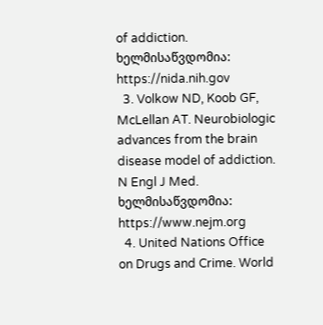of addiction. ხელმისაწვდომია: https://nida.nih.gov
  3. Volkow ND, Koob GF, McLellan AT. Neurobiologic advances from the brain disease model of addiction. N Engl J Med. ხელმისაწვდომია: https://www.nejm.org
  4. United Nations Office on Drugs and Crime. World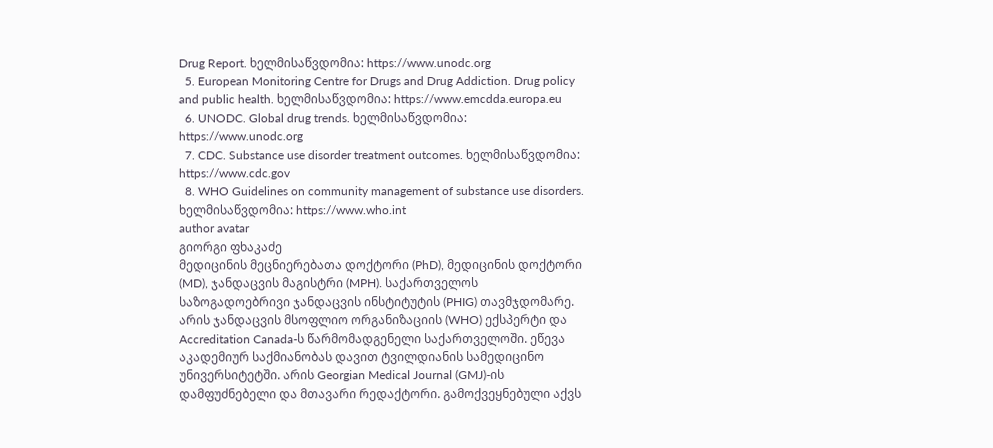Drug Report. ხელმისაწვდომია: https://www.unodc.org
  5. European Monitoring Centre for Drugs and Drug Addiction. Drug policy and public health. ხელმისაწვდომია: https://www.emcdda.europa.eu
  6. UNODC. Global drug trends. ხელმისაწვდომია: https://www.unodc.org
  7. CDC. Substance use disorder treatment outcomes. ხელმისაწვდომია: https://www.cdc.gov
  8. WHO Guidelines on community management of substance use disorders. ხელმისაწვდომია: https://www.who.int
author avatar
გიორგი ფხაკაძე
მედიცინის მეცნიერებათა დოქტორი (PhD), მედიცინის დოქტორი (MD), ჯანდაცვის მაგისტრი (MPH). საქართველოს საზოგადოებრივი ჯანდაცვის ინსტიტუტის (PHIG) თავმჯდომარე. არის ჯანდაცვის მსოფლიო ორგანიზაციის (WHO) ექსპერტი და Accreditation Canada-ს წარმომადგენელი საქართველოში. ეწევა აკადემიურ საქმიანობას დავით ტვილდიანის სამედიცინო უნივერსიტეტში. არის Georgian Medical Journal (GMJ)-ის დამფუძნებელი და მთავარი რედაქტორი. გამოქვეყნებული აქვს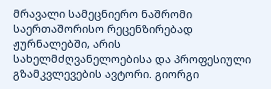მრავალი სამეცნიერო ნაშრომი საერთაშორისო რეცენზირებად ჟურნალებში, არის სახელმძღვანელოებისა და პროფესიული გზამკვლევების ავტორი. გიორგი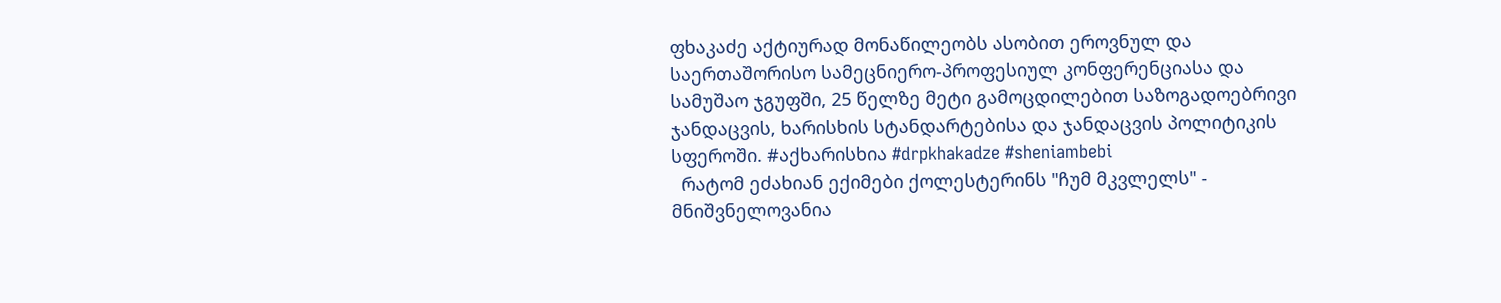ფხაკაძე აქტიურად მონაწილეობს ასობით ეროვნულ და საერთაშორისო სამეცნიერო-პროფესიულ კონფერენციასა და სამუშაო ჯგუფში, 25 წელზე მეტი გამოცდილებით საზოგადოებრივი ჯანდაცვის, ხარისხის სტანდარტებისა და ჯანდაცვის პოლიტიკის სფეროში. #აქხარისხია #drpkhakadze #sheniambebi
  რატომ ეძახიან ექიმები ქოლესტერინს "ჩუმ მკვლელს" - მნიშვნელოვანია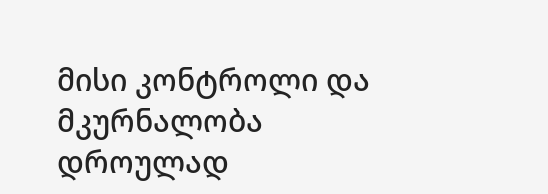მისი კონტროლი და მკურნალობა დროულად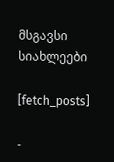მსგავსი სიახლეები

[fetch_posts]

-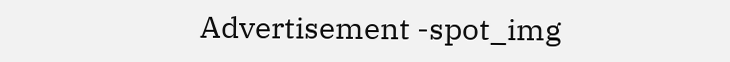Advertisement -spot_img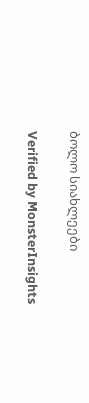ბოლო სიახლეები

Verified by MonsterInsights